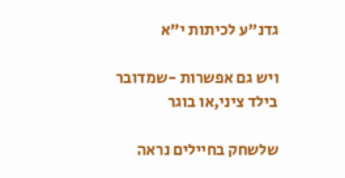גדנ"ע לכיתות י"א

ויש גם אפשרות -שמדובר בילד ציני,או בוגר

שלשחק בחיילים נראה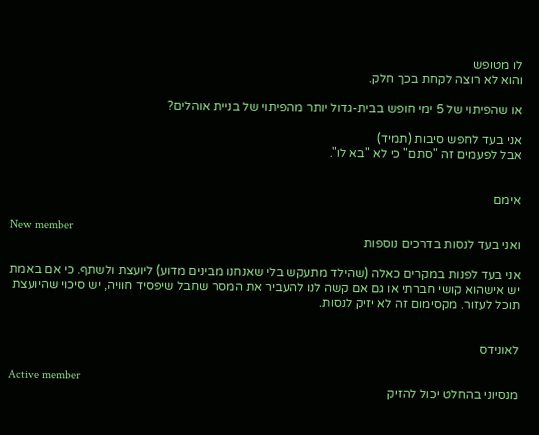לו מטופש
והוא לא רוצה לקחת בכך חלק.

או שהפיתוי של 5 ימי חופש בבית-גדול יותר מהפיתוי של בניית אוהלים?

אני בעד לחפש סיבות (תמיד)
אבל לפעמים זה "סתם" כי לא "בא לו".


אימם

New member
ואני בעד לנסות בדרכים נוספות

אני בעד לפנות במקרים כאלה (שהילד מתעקש בלי שאנחנו מבינים מדוע) ליועצת ולשתף. כי אם באמת יש אישהוא קושי חברתי או גם אם קשה לנו להעביר את המסר שחבל שיפסיד חוויה, יש סיכוי שהיועצת תוכל לעזור. מקסימום זה לא יזיק לנסות.


לאונידס

Active member
מנסיוני בהחלט יכול להזיק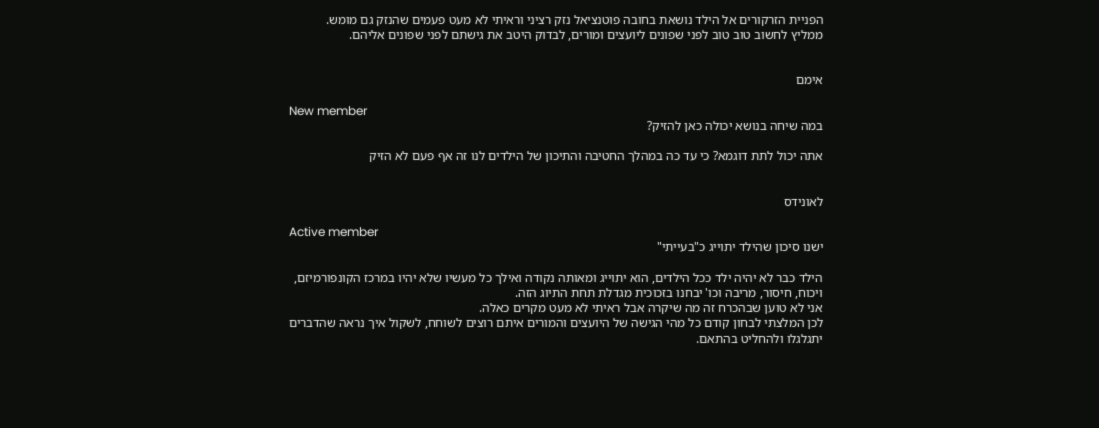הפניית הזרקורים אל הילד נושאת בחובה פוטנציאל נזק רציני וראיתי לא מעט פעמים שהנזק גם מומש.
ממליץ לחשוב טוב טוב לפני שפונים ליועצים ומורים, לבדוק היטב את גישתם לפני שפונים אליהם.


אימם

New member
במה שיחה בנושא יכולה כאן להזיק?

אתה יכול לתת דוגמא? כי עד כה במהלך החטיבה והתיכון של הילדים לנו זה אף פעם לא הזיק


לאונידס

Active member
ישנו סיכון שהילד יתוייג כ"בעייתי"

הילד כבר לא יהיה ילד ככל הילדים, הוא יתוייג ומאותה נקודה ואילך כל מעשיו שלא יהיו במרכז הקונפורמיזם, ויכוח, חיסור, מריבה וכו' יבחנו בזכוכית מגדלת תחת התיוג הזה.
אני לא טוען שבהכרח זה מה שיקרה אבל ראיתי לא מעט מקרים כאלה.
לכן המלצתי לבחון קודם כל מהי הגישה של היועצים והמורים איתם רוצים לשוחח, לשקול איך נראה שהדברים יתגלגלו ולהחליט בהתאם.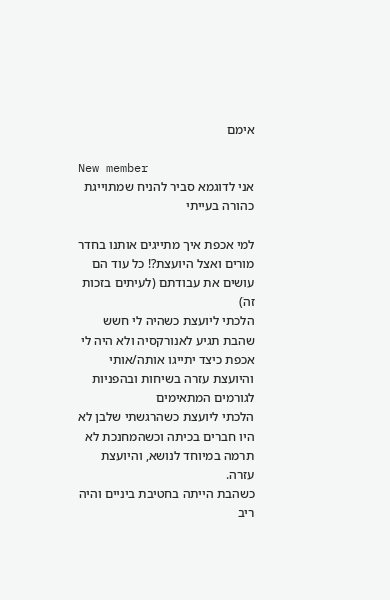אימם

New member
אני לדוגמא סביר להניח שמתוייגת כהורה בעייתי

למי אכפת איך מתייגים אותנו בחדר מורים ואצל היועצת?! כל עוד הם עושים את עבודתם (לעיתים בזכות זהׂ)
הלכתי ליועצת כשהיה לי חשש שהבת תגיע לאנורקסיה ולא היה לי אכפת כיצד יתייגו אותה/אותי והיועצת עזרה בשיחות ובהפניות לגורמים המתאימים
הלכתי ליועצת כשהרגשתי שלבן לא היו חברים בכיתה וכשהמחנכת לא תרמה במיוחד לנושא, והיועצת עזרה.
כשהבת הייתה בחטיבת ביניים והיה ריב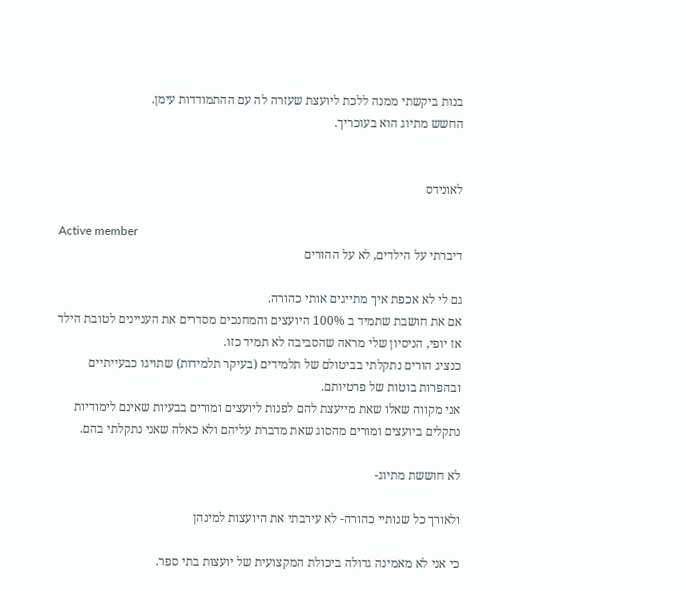בנות ביקשתי ממנה ללכת ליועצת שעזרה לה עם ההתמודדות עימן.
החשש מתיוג הוא בעוכריך.


לאונידס

Active member
דיברתי על הילדים, לא על ההורים

גם לי לא אכפת איך מתייגים אותי כהורה.
אם את חושבת שתמיד ב 100% היועצים והמחנכים מסדרים את העניינים לטובת הילד אז יופי, הניסיון שלי מראה שהסביבה לא תמיד כזו.
כנציג הורים נתקלתי בביטולם של תלמידים (בעיקר תלמידות) שתויגו כבעייתיים ובהפרות בוטות של פרטיותם.
אני מקווה שאלו שאת מייעצת להם לפנות ליועצים ומורים בבעיות שאינם לימודיות נתקלים ביועצים ומורים מהסוג שאת מדברת עליהם ולא כאלה שאני נתקלתי בהם.

לא חוששת מתיוג-

ולאורך כל שנותיי כהורה- לא עירבתי את היועצות למינהן

כי אני לא מאמינה גדולה ביכולת המקצועית של יועצות בתי ספר.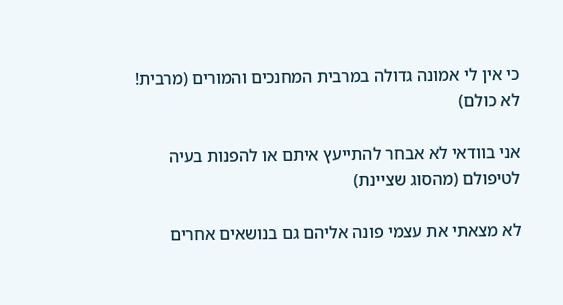כי אין לי אמונה גדולה במרבית המחנכים והמורים (מרבית! לא כולם)

אני בוודאי לא אבחר להתייעץ איתם או להפנות בעיה לטיפולם (מהסוג שציינת)

לא מצאתי את עצמי פונה אליהם גם בנושאים אחרים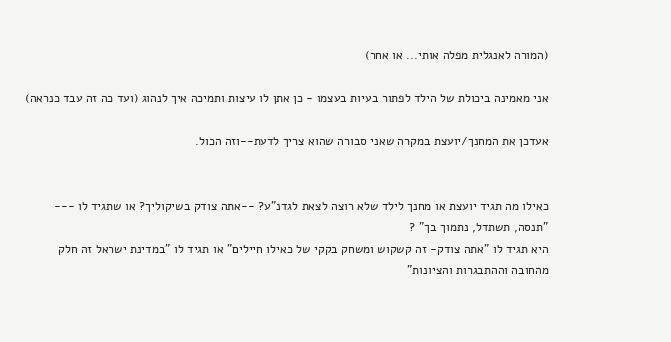(המורה לאנגלית מפלה אותי... או אחר)

אני מאמינה ביכולת של הילד לפתור בעיות בעצמו - כן אתן לו עיצות ותמיכה איך לנהוג (ועד כה זה עבד כנראה)

אעדכן את המחנך/יועצת במקרה שאני סבורה שהוא צריך לדעת--וזה הכול.


כאילו מה תגיד יועצת או מחנך לילד שלא רוצה לצאת לגדנ"ע? --אתה צודק בשיקוליך? או שתגיד לו --- "תנסה, תשתדל, נתמוך בך" ?
היא תגיד לו "אתה צודק- זה קשקוש ומשחק בקקי של כאילו חיילים" או תגיד לו "במדינת ישראל זה חלק מהחובה וההתבגרות והציונות"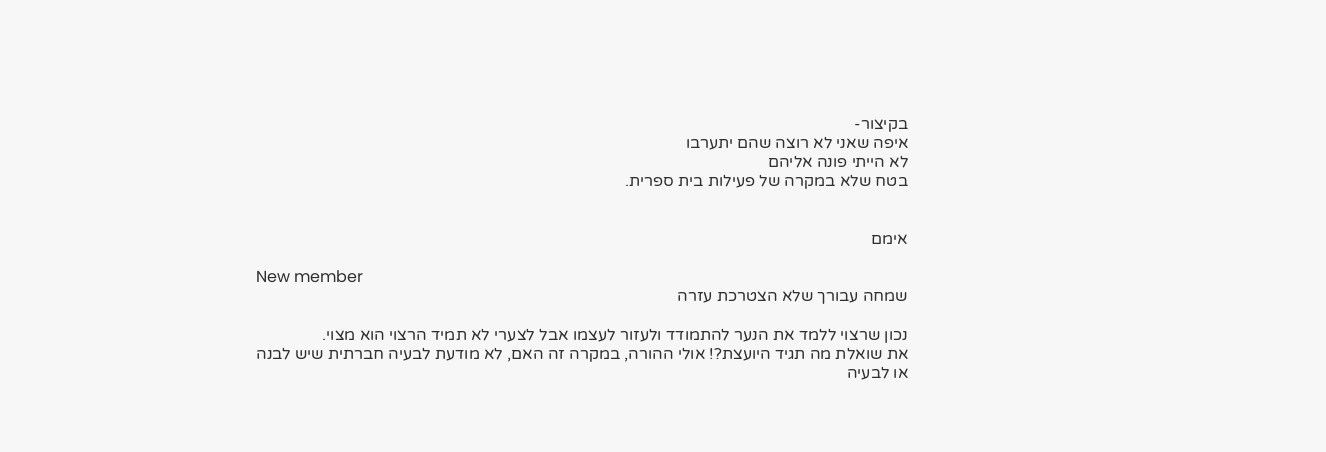בקיצור-
איפה שאני לא רוצה שהם יתערבו
לא הייתי פונה אליהם
בטח שלא במקרה של פעילות בית ספרית.


אימם

New member
שמחה עבורך שלא הצטרכת עזרה

נכון שרצוי ללמד את הנער להתמודד ולעזור לעצמו אבל לצערי לא תמיד הרצוי הוא מצוי.
את שואלת מה תגיד היועצת?! אולי ההורה, במקרה זה האם, לא מודעת לבעיה חברתית שיש לבנה או לבעיה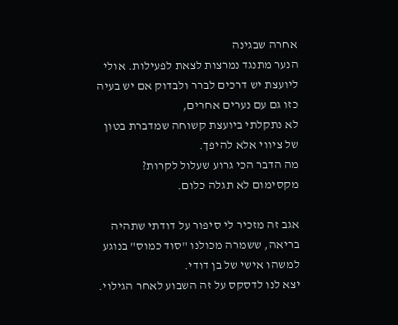אחרה שבגינה
הנער מתנגד נמרצות לצאת לפעילות. אולי ליועצת יש דרכים לברר ולבדוק אם יש בעיה כזו גם עם נערים אחרים,
לא נתקלתי ביועצת קשוחה שמדברת בטון של ציווי אלא להיפך.
מה הדבר הכי גרוע שעלול לקרות? מקסימום לא תגלה כלום.

אגב זה מזכיר לי סיפור על דודתי שתהיה בריאה, ששמרה מכולנו "סוד כמוס" בנוגע למשהו אישי של בן דודי.
יצא לנו לדסקס על זה השבוע לאחר הגילוי.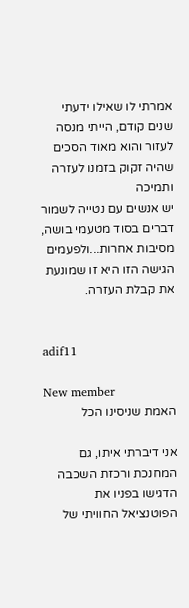אמרתי לו שאילו ידעתי שנים קודם, הייתי מנסה לעזור והוא מאוד הסכים שהיה זקוק בזמנו לעזרה ותמיכה
יש אנשים עם נטייה לשמור דברים בסוד מטעמי בושה, מסיבות אחרות...ולפעמים הגישה הזו היא זו שמונעת את קבלת העזרה.


adif11

New member
האמת שניסינו הכל

אני דיברתי איתו, גם המחנכת ורכזת השכבה הדגישו בפניו את הפוטנציאל החוויתי של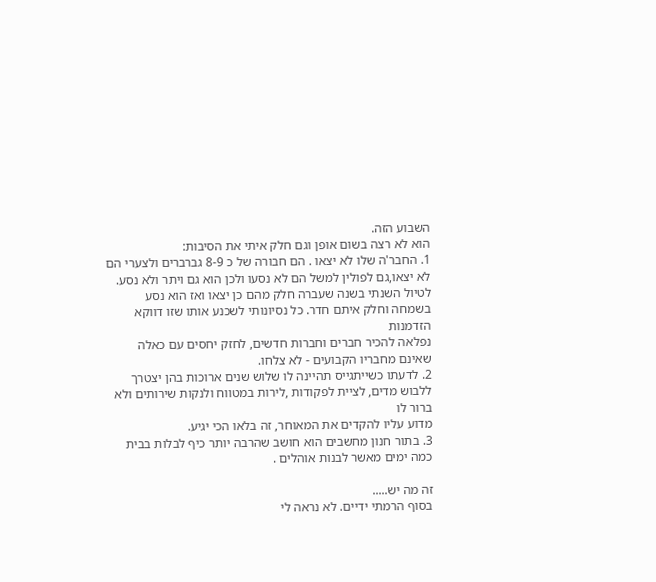השבוע הזה.
הוא לא רצה בשום אופן וגם חלק איתי את הסיבות:
1. החבר'ה שלו לא יצאו . הם חבורה של כ 8-9 גברברים ולצערי הם לא יצאו,גם לפולין למשל הם לא נסעו ולכן הוא גם ויתר ולא נסע.
לטיול השנתי בשנה שעברה חלק מהם כן יצאו ואז הוא נסע בשמחה וחלק איתם חדר. כל נסיונותי לשכנע אותו שזו דווקא הזדמנות
נפלאה להכיר חברים וחברות חדשים, לחזק יחסים עם כאלה שאינם מחבריו הקבועים - לא צלחו.
2. לדעתו כשייתגייס תהיינה לו שלוש שנים ארוכות בהן יצטרך ללבוש מדים, לציית לפקודות ,לירות במטווח ולנקות שירותים ולא ברור לו
מדוע עליו להקדים את המאוחר, זה בלאו הכי יגיע.
3. בתור חנון מחשבים הוא חושב שהרבה יותר כיף לבלות בבית כמה ימים מאשר לבנות אוהלים .

זה מה יש.....
בסוף הרמתי ידיים. לא נראה לי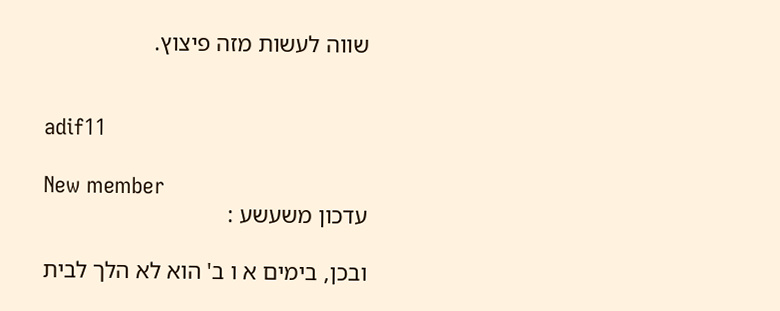שווה לעשות מזה פיצוץ.


adif11

New member
עדכון משעשע :

ובכן, בימים א ו ב' הוא לא הלך לבית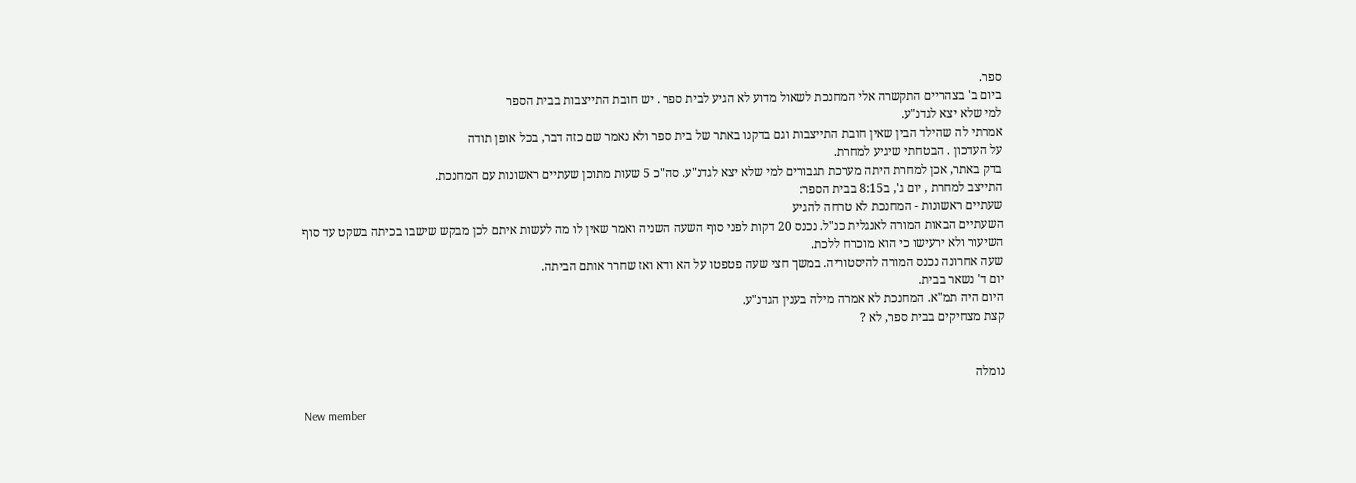ספר.
ביום ב' בצהריים התקשרה אלי המחנכת לשאול מדוע לא הגיע לבית ספר . יש חובת התייצבות בבית הספר
למי שלא יצא לגדנ"ע.
אמרתי לה שהילד הבין שאין חובת התייצבות וגם בדקנו באתר של בית ספר ולא נאמר שם כזה דבר, בכל אופן תודה
על העדכון . הבטחתי שיגיע למחרת.
בדק באתר, אכן למחרת היתה מערכת תגבורים למי שלא יצא לגדנ"ע. סה"כ 5 שעות מתוכן שעתיים ראשונות עם המחנכת.
התייצב למחרת , יום ג', ב8:15 בבית הספר:
שעתיים ראשונות - המחנכת לא טרחה להגיע
השעתיים הבאות המורה לאנגלית כנ"ל. נכנס 20 דקות לפני סוף השעה השניה ואמר שאין לו מה לעשות איתם לכן מבקש שישבו בכיתה בשקט עד סוף
השיעור ולא ירעישו כי הוא מוכרח ללכת.
שעה אחרונה נכנס המורה להיסטוריה. במשך חצי שעה פטפטו על הא ודא ואז שחרר אותם הביתה.
יום ד' נשאר בבית.
היום היה תמ"א. המחנכת לא אמרה מילה בענין הגדנ"ע.
קצת מצחיקים בבית ספר, לא ?


נומלה

New member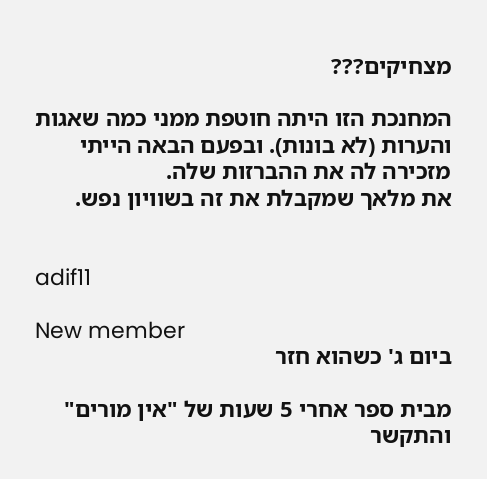מצחיקים???

המחנכת הזו היתה חוטפת ממני כמה שאגות והערות (לא בונות). ובפעם הבאה הייתי מזכירה לה את ההברזות שלה.
את מלאך שמקבלת את זה בשוויון נפש.


adif11

New member
ביום ג' כשהוא חזר

מבית ספר אחרי 5 שעות של "אין מורים" והתקשר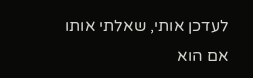לעדכן אותי, שאלתי אותו אם הוא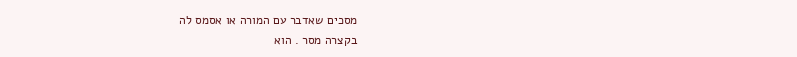מסכים שאדבר עם המורה או אסמס לה
בקצרה מסר . הוא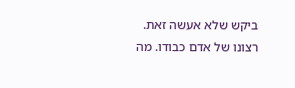ביקש שלא אעשה זאת.
רצונו של אדם כבודו. מה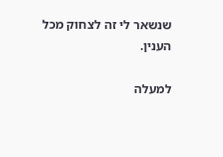שנשאר לי זה לצחוק מכל הענין.

למעלה